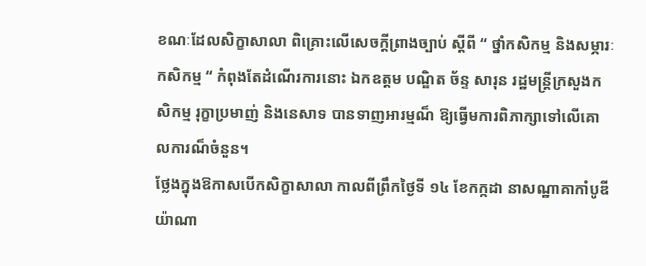ខណៈដែលសិក្ខាសាលា ពិគ្រោះលើសេចក្ដីព្រាងច្បាប់ ស្ដីពី “ ថ្នាំកសិកម្ម និងសម្ភារៈកសិកម្ម “ កំពុងតែដំណើរការនោះ ឯកឧត្ដម បណ្ឌិត ច័ន្ទ សារុន រដ្ឋមន្ដ្រីក្រសួងកសិកម្ម រុក្ខាប្រមាញ់ និងនេសាទ បានទាញអារម្មណ៏ ឱ្យធ្វើមការពិភាក្សាទៅលើគោលការណ៏ចំនួន។
ថ្លែងក្នុងឱកាសបើកសិក្ខាសាលា កាលពីព្រឹកថ្ងៃទី ១៤ ខែកក្កដា នាសណ្ឋាគាកាំបូឌីយ៉ាណា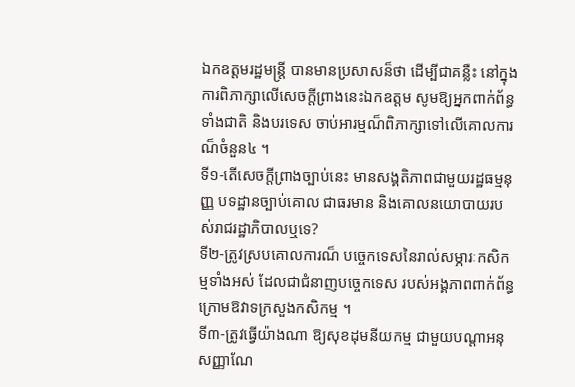ឯកឧត្ដមរដ្ឋមន្ដ្រី បានមានប្រសាសន៏ថា ដើម្បីជាគន្លឺះ នៅក្នុងការពិភាក្សាលើសេចក្ដីព្រាងនេះឯកឧត្ដម សូមឱ្យអ្នកពាក់ព័ន្ធទាំងជាតិ និងបរទេស ចាប់អារម្មណ៏ពិភាក្សាទៅលើគោលការណ៏ចំនួន៤ ។
ទី១-តើសេចក្ដីព្រាងច្បាប់នេះ មានសង្គតិភាពជាមួយរដ្ឋធម្មនុញ្ញ បទដ្ឋានច្បាប់គោល ជាធរមាន និងគោលនយោបាយរបស់រាជរដ្ឋាភិបាលឬទេ?
ទី២-ត្រូវស្របគោលការណ៏ បច្ចេកទេសនៃរាល់សម្ភារៈកសិកម្មទាំងអស់ ដែលជាជំនាញបច្ចេកទេស របស់អង្គភាពពាក់ព័ន្ធ ក្រោមឱវាទក្រសួងកសិកម្ម ។
ទី៣-ត្រូវធ្វើយ៉ាងណា ឱ្យសុខដុមនីយកម្ម ជាមួយបណ្ដាអនុសញ្ញាណែ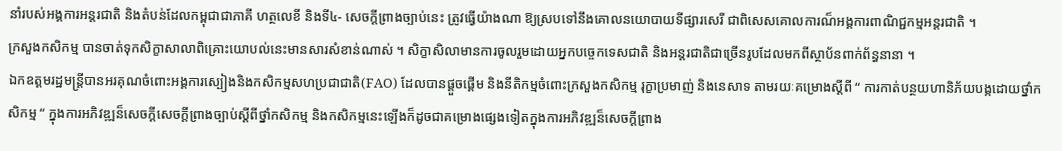នាំរបស់អង្គការអន្ដរជាតិ និងតំបន់ដែលកម្ពុជាជាភាគី ហត្ថលេខី និងទី៤- សេចក្ដីព្រាងច្បាប់នេះ ត្រូវធ្វើយ៉ាងណា ឱ្យស្របទៅនឹងគោលនយោបាយទីផ្សារសេរី ជាពិសេសគោលការណ៏អង្គការពាណិជ្ជកម្មអន្ដរជាតិ ។
ក្រសួងកសិកម្ម បានចាត់ទុកសិក្ខាសាលាពិគ្រោះយោបល់នេះមានសារសំខាន់ណាស់ ។ សិក្ខាសិលាមានការចូលរួមដោយអ្នកបច្ចេកទេសជាតិ និងអន្ដរជាតិជាច្រើនរូបដែលមកពីស្ថាប័នពាក់ព័ន្ធនានា ។
ឯកឧត្ដមរដ្ឋមន្ដ្រីបានអរគុណចំពោះអង្គការស្បៀងនិងកសិកម្មសហប្រជាជាតិ(FAO) ដែលបានផ្ដួចផ្ដើម និងនីតិកម្មចំពោះក្រសួងកសិកម្ម រុក្ខាប្រមាញ់ និងនេសាទ តាមរយៈគម្រោងស្ដីពី “ ការកាត់បន្ថយហានិភ័យបង្កដោយថ្នាំកសិកម្ម “ ក្នុងការអភិវឌ្ឍន៏សេចក្ដីសេចក្ដីព្រាងច្បាប់ស្ដីពីថ្នាំកសិកម្ម និងកសិកម្មនេះឡើងក៏ដូចជាគម្រោងផ្សេងទៀតក្នុងការអភិវឌ្ឍន៏សេចក្ដីព្រាង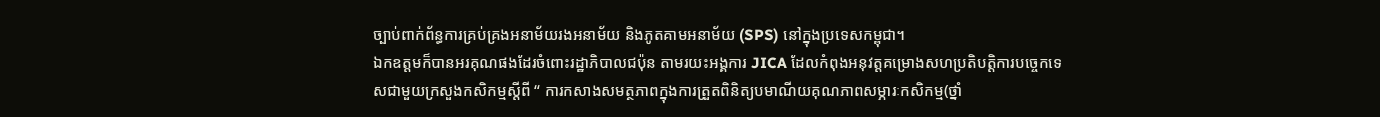ច្បាប់ពាក់ព័ន្ធការគ្រប់គ្រងអនាម័យរងអនាម័យ និងភូតគាមអនាម័យ (SPS) នៅក្នុងប្រទេសកម្ពុជា។
ឯកឧត្ដមក៏បានអរគុណផងដែរចំពោះរដ្ឋាភិបាលជប៉ុន តាមរយះអង្គការ JICA ដែលកំពុងអនុវត្ដគម្រោងសហប្រតិបត្ដិការបច្ចេកទេសជាមួយក្រសួងកសិកម្មស្ដីពី “ ការកសាងសមត្ថភាពក្នុងការត្រួតពិនិត្យបមាណីយគុណភាពសម្ភារៈកសិកម្ម(ថ្នាំ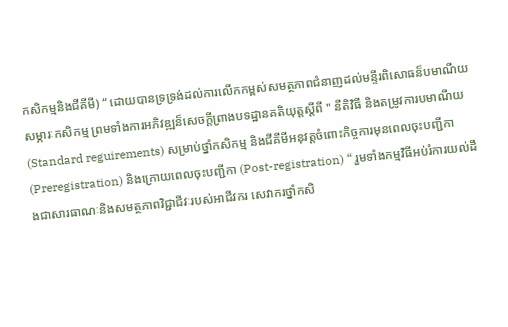កសិកម្មនិងជីគីមី) “ ដោយបានទ្រទ្រង់ដល់ការលើកកម្ពស់សមត្ថភាពជំនាញដល់មន្ទីរពិសោធន៏បមាណីយសម្ភារៈកសិកម្ម ព្រមទាំងការអភិវឌ្ឍន៏សេចក្ដីព្រាងបទដ្ឋានគតិយុត្ដស្ដីពី " នីតិវិធី និងតម្រូវការបមាណីយ (Standard reguirements) សម្រាប់ថ្នាំកសិកម្ម និងជីគីមីអនុវត្ដចំពោះកិច្ចការមុនពេលចុះបញ្ជីកា (Preregistration) និងក្រោយពេលចុះបញ្ជីកា (Post-registration) “ រួមទាំងកម្មវិធីអប់រំការយល់ដឹងជាសារធាណៈនិងសមត្ថភាពវិជ្ជាជីវៈរបស់អាជីវករ សេវាករថ្នាំកសិ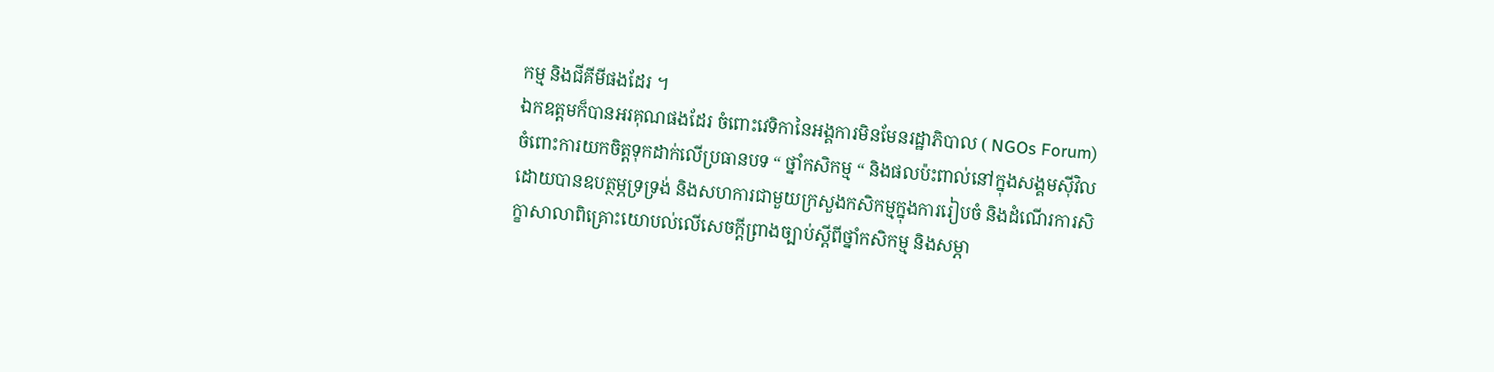កម្ម និងជីគីមីផងដែរ ។
ឯកឧត្ដមក៏បានអរគុណផងដែរ ចំពោះវេទិកានៃអង្គការមិនមែនរដ្ឋាភិបាល ( NGOs Forum) ចំពោះការយកចិត្ដទុកដាក់លើប្រធានបទ “ ថ្នាំកសិកម្ម “ និងផលប៉ះពាល់នៅក្នុងសង្គមស៊ីវិល ដោយបានឧបត្ថម្ភទ្រទ្រង់ និងសហការជាមួយក្រសួងកសិកម្មក្នុងការរៀបចំ និងដំណើរការសិក្ខាសាលាពិគ្រោះយោបល់លើសេចក្ដីព្រាងច្បាប់ស្ដីពីថ្នាំកសិកម្ម និងសម្ភា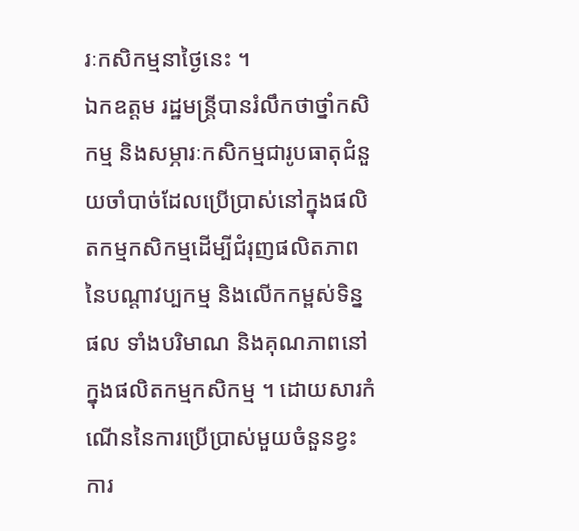រៈកសិកម្មនាថ្ងៃនេះ ។
ឯកឧត្ដម រដ្ឋមន្ដ្រីបានរំលឹកថាថ្នាំកសិកម្ម និងសម្ភារៈកសិកម្មជារូបធាតុជំនួយចាំបាច់ដែលប្រើប្រាស់នៅក្នុងផលិតកម្មកសិកម្មដើម្បីជំរុញផលិតភាពនៃបណ្ដាវប្បកម្ម និងលើកកម្ពស់ទិន្នផល ទាំងបរិមាណ និងគុណភាពនៅក្នុងផលិតកម្មកសិកម្ម ។ ដោយសារកំណើននៃការប្រើប្រាស់មួយចំនួនខ្វះការ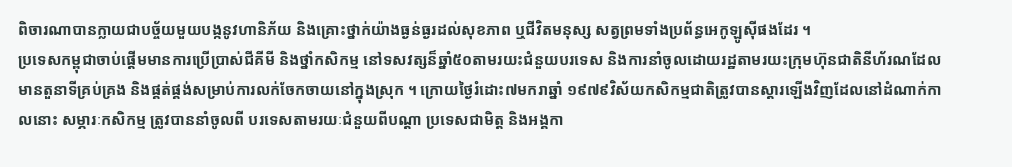ពិចារណាបានក្លាយជាបច្ច័យមួយបង្កនូវហានិភ័យ និងគ្រោះថ្នាក់យ៉ាងធ្ងន់ធ្ងរដល់សុខភាព ឬជីវិតមនុស្ស សត្វព្រមទាំងប្រព័ន្ធអេកូឡូស៊ីផងដែរ ។
ប្រទេសកម្ពុជាចាប់ផ្ដើមមានការប្រើប្រាស់ជីគីមី និងថ្នាំកសិកម្ម នៅទសវត្សន៏ឆ្នាំ៥០តាមរយះជំនួយបរទេស និងការនាំចូលដោយរដ្ឋតាមរយះក្រុមហ៊ុនជាតិនីហ័រណដែលមានតួនាទីគ្រប់គ្រង និងផ្គត់ផ្គង់សម្រាប់ការលក់ចែកចាយនៅក្នុងស្រុក ។ ក្រោយថ្ងៃរំដោះ៧មករាឆ្នាំ ១៩៧៩វិស័យកសិកម្មជាតិត្រូវបានស្ដារឡើងវិញដែលនៅដំណាក់កាលនោះ សម្ភារៈកសិកម្ម ត្រូវបាននាំចូលពី បរទេសតាមរយៈជំនួយពីបណ្ដា ប្រទេសជាមិត្ដ និងអង្គកា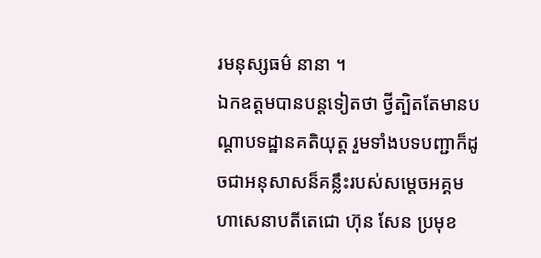រមនុស្សធម៌ នានា ។
ឯកឧត្ដមបានបន្ដទៀតថា ថ្វីត្បិតតែមានបណ្ដាបទដ្ឋានគតិយុត្ដ រួមទាំងបទបញ្ជាក៏ដូចជាអនុសាសន៏គន្លឹះរបស់សម្ដេចអគ្គមហាសេនាបតីតេជោ ហ៊ុន សែន ប្រមុខ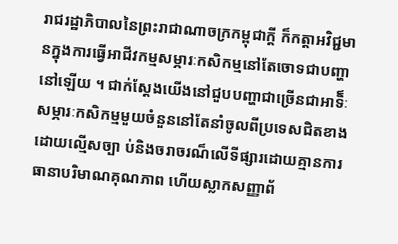រាជរដ្ឋាភិបាលនៃព្រះរាជាណាចក្រកម្ពុជាក្ដី ក៏កត្ដាអវិជ្ជមានក្នុងការធ្វើអាជីវកម្មសម្ភារៈកសិកម្មនៅតែចោទជាបញ្ហានៅឡើយ ។ ជាក់ស្ដែងយើងនៅជួបបញ្ហាជាច្រើនជាអាទិ៏ៈ សម្ភារៈកសិកម្មមួយចំនួននៅតែនាំចូលពីប្រទេសជិតខាងដោយល្មើសច្បា ប់និងចរាចរណ៏លើទីផ្សារដោយគ្មានការធានាបរិមាណគុណភាព ហើយស្លាកសញ្ញាព័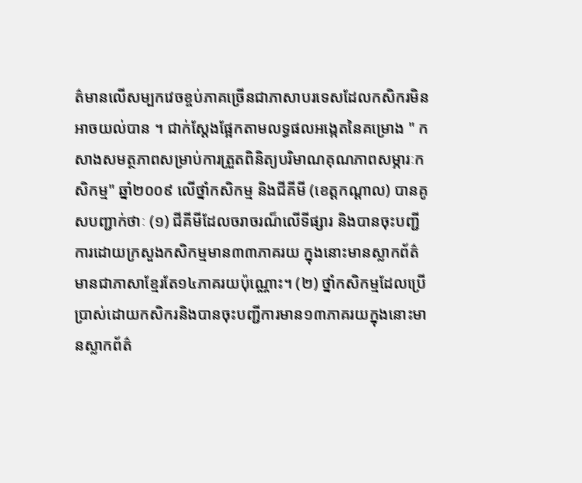ត៌មានលើសម្បកវេចខ្ចប់ភាគច្រើនជាភាសាបរទេសដែលកសិករមិនអាចយល់បាន ។ ជាក់ស្ដែងផ្អែកតាមលទ្ធផលអង្កេតនៃគម្រោង " កសាងសមត្ថភាពសម្រាប់ការត្រួតពិនិត្យបរិមាណគុណភាពសម្ភារៈកសិកម្ម" ឆ្នាំ២០០៩ លើថ្នាំកសិកម្ម និងជីគីមី (ខេត្ដកណ្ដាល) បានគូសបញ្ជាក់ថាៈ (១) ជីគីមីដែលចរាចរណ៏លើទីផ្សារ និងបានចុះបញ្ជីការដោយក្រសួងកសិកម្មមាន៣៣ភាគរយ ក្នុងនោះមានស្លាកព័ត៌មានជាភាសាខ្មែរតែ១៤ភាគរយប៉ុណ្ណោះ។ (២) ថ្នាំកសិកម្មដែលប្រើប្រាស់ដោយកសិករនិងបានចុះបញ្ជីការមាន១៣ភាគរយក្នុងនោះមានស្លាកព័ត៌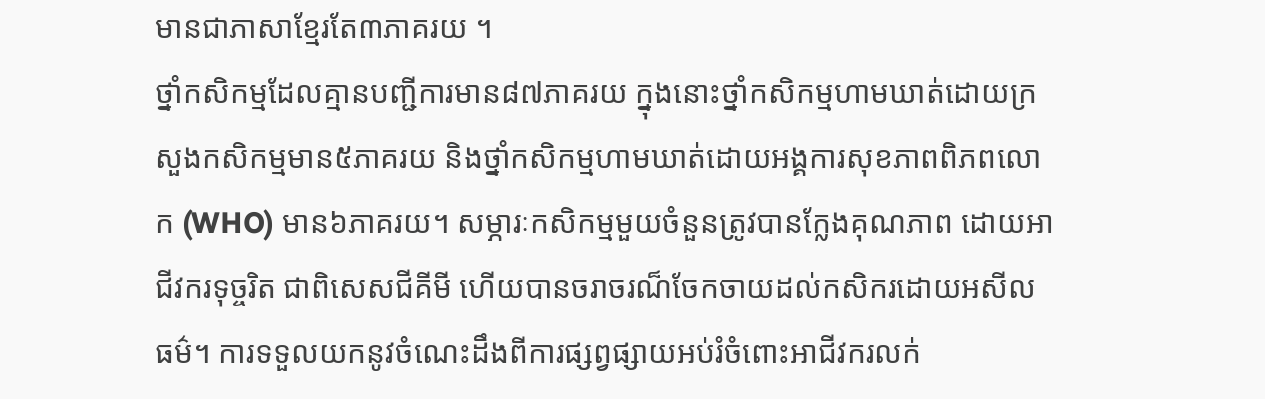មានជាភាសាខ្មែរតែ៣ភាគរយ ។
ថ្នាំកសិកម្មដែលគ្មានបញ្ជីការមាន៨៧ភាគរយ ក្នុងនោះថ្នាំកសិកម្មហាមឃាត់ដោយក្រសួងកសិកម្មមាន៥ភាគរយ និងថ្នាំកសិកម្មហាមឃាត់ដោយអង្គការសុខភាពពិភពលោក (WHO) មាន៦ភាគរយ។ សម្ភារៈកសិកម្មមួយចំនួនត្រូវបានក្លែងគុណភាព ដោយអាជីវករទុច្ចរិត ជាពិសេសជីគីមី ហើយបានចរាចរណ៏ចែកចាយដល់កសិករដោយអសីលធម៌។ ការទទួលយកនូវចំណេះដឹងពីការផ្សព្វផ្សាយអប់រំចំពោះអាជីវករលក់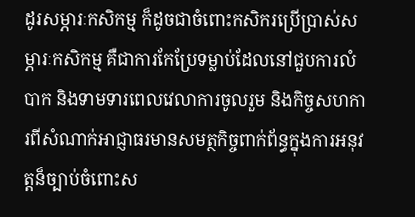ដូរសម្ភារៈកសិកម្ម ក៏ដូចជាចំពោះកសិករប្រើប្រាស់សម្ភារៈកសិកម្ម គឺជាការកែប្រែទម្លាប់ដែលនៅជួបការលំបាក និងទាមទារពេលវេលាការចូលរួម និងកិច្ចសហការពីសំណាក់អាជ្ញាធរមានសមត្ថកិច្ចពាក់ព័ន្ធក្នុងការអនុវត្ដន៏ច្បាប់ចំពោះស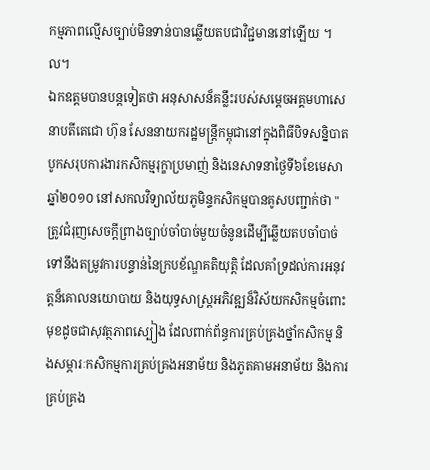កម្មភាពល្មើសច្បាប់មិនទាន់បានឆ្លើយតបជាវិជ្ជមាននៅឡើយ ។ល។
ឯកឧត្ដមបានបន្ដទៀតថា អនុសាសន៏គន្លឹះរបស់សម្ដេចអគ្គមហាសេនាបតីតេជោ ហ៊ុន សែននាយករដ្ឋមន្ដ្រីកម្ពុជានៅក្នុងពិធីបិទសន្និបាតបូកសរុបការងារកសិកម្មរុក្ខាប្រមាញ់ និងនេសាទនាថ្ងៃទី៦ខែមេសាឆ្នាំ២០១០ នៅសកលវិទ្យាល័យភូមិន្ទកសិកម្មបានគូសបញ្ជាក់ថា "ត្រូវជំរុញសេចក្ដីព្រាងច្បាប់ចាំបាច់មួយចំនូនដើម្បីឆ្លើយតបចាំបាច់ទៅនឹងតម្រូវការបន្ទាន់នៃក្របខ័ណ្ឌគតិយុត្ដិ ដែលគាំទ្រដល់ការអនុវត្ដន៏គោលនយោបាយ និងយុទ្ធសាស្ដ្រអភិវឌ្ឍន៏វិស័យកសិកម្មចំពោះមុខដូចជាសុវត្ថភាពស្បៀង ដែលពាក់ព័ន្ធការគ្រប់គ្រងថ្នាំកសិកម្ម និងសម្ភារៈកសិកម្មការគ្រប់គ្រងអនាម័យ និងភូតគាមអនាម័យ និងការគ្រប់គ្រង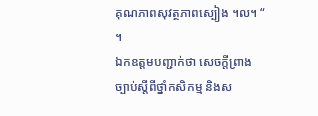គុណភាពសុវត្ថភាពស្បៀង ។ល។ “ ។
ឯកឧត្ដមបញ្ជាក់ថា សេចក្ដីព្រាងច្បាប់ស្ដីពីថ្នាំកសិកម្ម និងស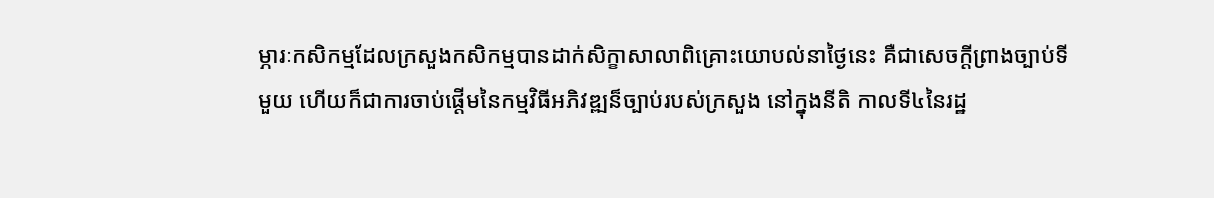ម្ភារៈកសិកម្មដែលក្រសួងកសិកម្មបានដាក់សិក្ខាសាលាពិគ្រោះយោបល់នាថ្ងៃនេះ គឺជាសេចក្ដីព្រាងច្បាប់ទីមួយ ហើយក៏ជាការចាប់ផ្ដើមនៃកម្មវិធីអភិវឌ្ឍន៏ច្បាប់របស់ក្រសួង នៅក្នុងនីតិ កាលទី៤នៃរដ្ឋ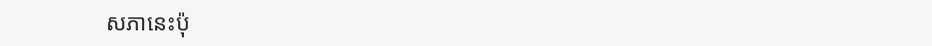សភានេះប៉ុ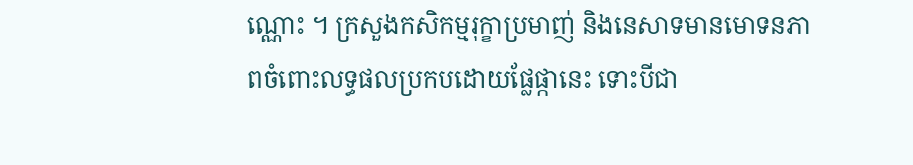ណ្ណោះ ។ ក្រសួងកសិកម្មរុក្ខាប្រមាញ់ និងនេសាទមានមោទនភាពចំពោះលទ្ធផលប្រកបដោយផ្លែផ្កានេះ ទោះបីជា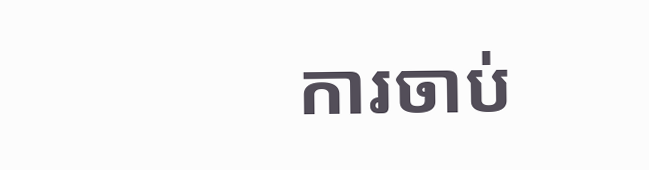ការចាប់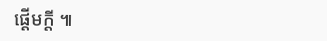ផ្ដើមក្ដី ៕